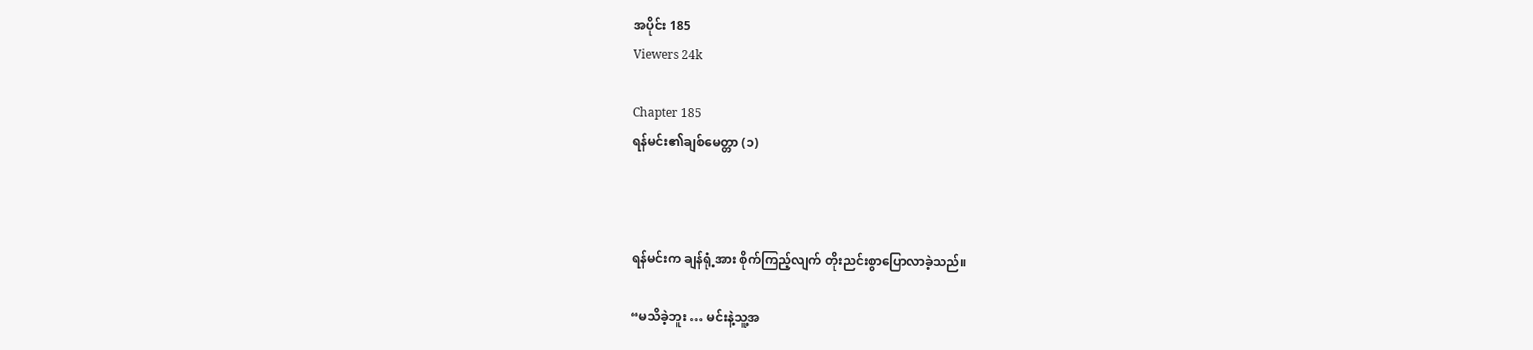အပိုင်း 185
Viewers 24k

Chapter 185
ရန်မင်း၏ချစ်မေတ္တာ (၁)



ရန်မင်းက ချန်ရုံ့အား စိုက်ကြည့်လျက် တိုးညင်းစွာပြောလာခဲ့သည်။

“မသိခဲ့ဘူး … မင်းနဲ့သူ့အ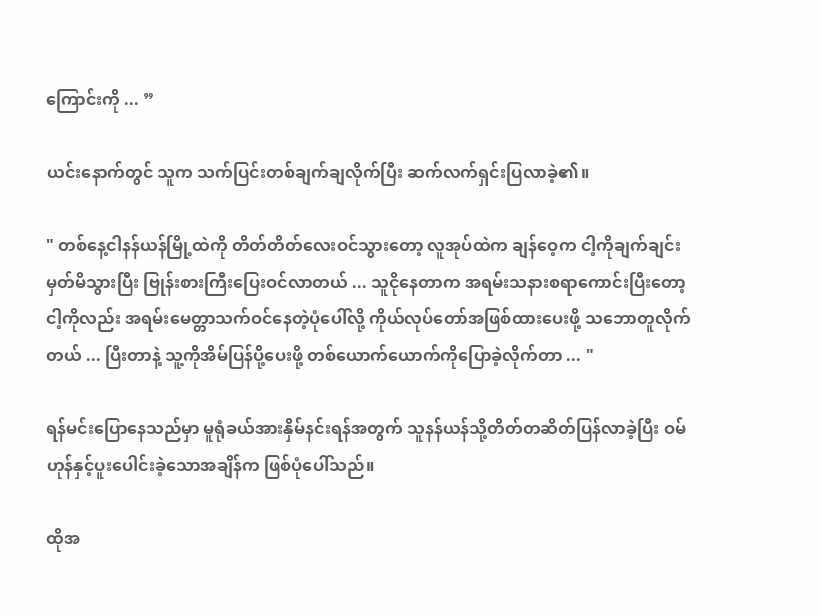ကြောင်းကို ... ”

ယင်းနောက်တွင် သူက သက်ပြင်းတစ်ချက်ချလိုက်ပြီး ဆက်လက်ရှင်းပြလာခဲ့၏။

" တစ်နေ့ငါနန်ယန်မြို့ထဲကို တိတ်တိတ်လေးဝင်သွားတော့ လူအုပ်ထဲက ချန်ဝေ့က ငါ့ကိုချက်ချင်းမှတ်မိသွားပြီး ဗြုန်းစားကြီးပြေးဝင်လာတယ် ... သူငိုနေတာက အရမ်းသနားစရာကောင်းပြီးတော့ ငါ့ကိုလည်း အရမ်းမေတ္တာသက်ဝင်နေတဲ့ပုံပေါ်လို့ ကိုယ်လုပ်တော်အဖြစ်ထားပေးဖို့ သဘောတူလိုက်တယ် ... ပြီးတာနဲ့ သူ့ကိုအိမ်ပြန်ပို့ပေးဖို့ တစ်ယောက်ယောက်ကိုပြောခဲ့လိုက်တာ ... "

ရန်မင်းပြောနေသည်မှာ မူရုံခယ်အားနှိမ်နင်းရန်အတွက် သူနန်ယန်သို့တိတ်တဆိတ်ပြန်လာခဲ့ပြီး ဝမ်ဟုန်နှင့်ပူးပေါင်းခဲ့သောအချိန်က ဖြစ်ပုံပေါ်သည်။

ထိုအ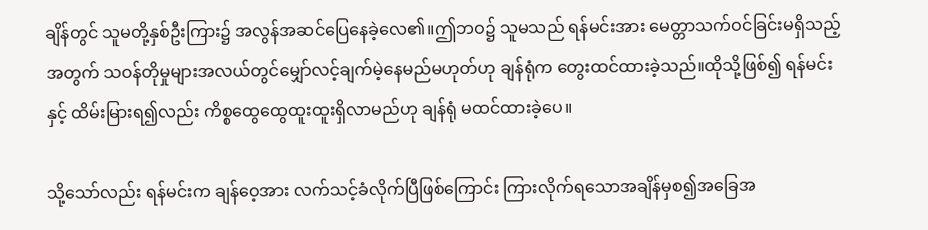ချိန်တွင် သူမတို့နှစ်ဦးကြား၌ အလွန်အဆင်ပြေနေခဲ့လေ၏။ဤဘဝ၌ သူမသည် ရန်မင်းအား မေတ္တာသက်ဝင်ခြင်းမရှိသည့်အတွက် သဝန်တိုမှုများအလယ်တွင်မျှော်လင့်ချက်မဲ့နေမည်မဟုတ်ဟု ချန်ရုံက တွေးထင်ထားခဲ့သည်။ထိုသို့ဖြစ်၍ ရန်မင်းနှင့် ထိမ်းမြားရ၍လည်း ကိစ္စထွေထွေထူးထူးရှိလာမည်ဟု ချန်ရုံ မထင်ထားခဲ့ပေ။

သို့သော်လည်း ရန်မင်းက ချန်ဝေ့အား လက်သင့်ခံလိုက်ပြီဖြစ်ကြောင်း ကြားလိုက်ရသောအချိန်မှစ၍အခြေအ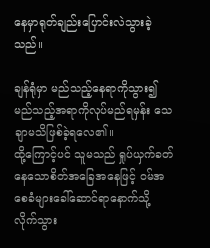နေမှာရုတ်ချည်းပြောင်းလဲသွားခဲ့သည်။

ချန်ရုံမှာ မည်သည့်နေရာကိုသွား၍ မည်သည့်အရာကိုလုပ်မည်ရမှန်း သေချာမသိဖြစ်ခဲ့ရလေ၏။
ထို့ကြောင့်ပင် သူမသည် ရှုပ်ယှက်ခတ်နေသောစိတ်အခြေအနေဖြင့် ဝမ်အစေခံများခေါ်ဆောင်ရာနောက်သို့ လိုက်သွား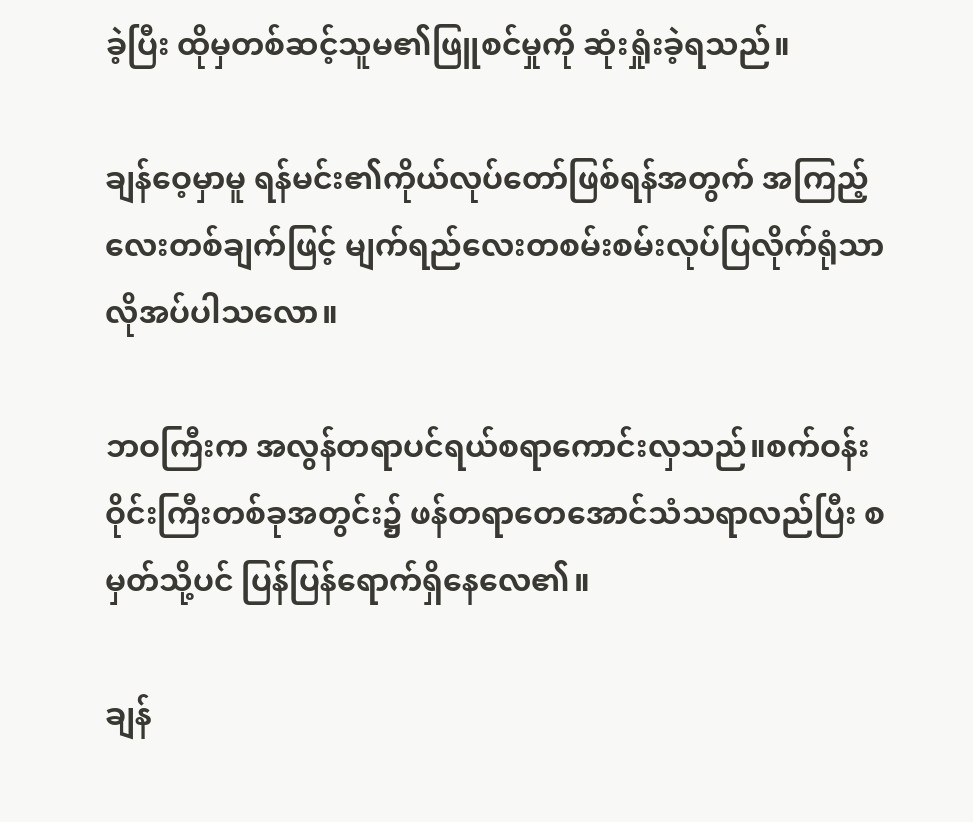ခဲ့ပြီး ‌ထိုမှတစ်ဆင့်သူမ၏ဖြူစင်မှုကို ဆုံးရှုံးခဲ့ရသည်။

ချန်ဝေ့မှာမူ ရန်မင်း၏ကိုယ်လုပ်တော်ဖြစ်ရန်အတွက် အကြည့်လေးတစ်ချက်ဖြင့် မျက်ရည်လေးတစမ်းစမ်းလုပ်ပြလိုက်ရုံသာ လိုအပ်ပါသလော။

ဘဝကြီးက အလွန်တရာပင်ရယ်စရာကောင်းလှသည်။စက်ဝန်းဝိုင်းကြီးတစ်ခုအတွင်း၌ ဖန်တရာတေအောင်သံသရာလည်ပြီး စမှတ်သို့ပင် ပြန်ပြန်ရောက်ရှိနေလေ၏။

ချန်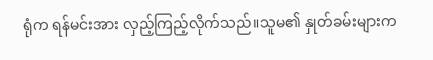ရုံက ရန်မင်းအား လှည့်ကြည့်လိုက်သည်။သူမ၏ နှုတ်ခမ်းများက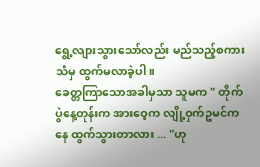ရွေ့လျားသွားသော်လည်း မည်သည့်စကားသံမှ ထွက်မလာခဲ့ပါ။
ခေတ္တကြာသောအခါမှသာ သူမက " တိုက်ပွဲနေ့တုန်းက အားဝေ့က လျို့ဝှက်ဥမင်ကနေ ထွက်သွားတာလား ... "ဟု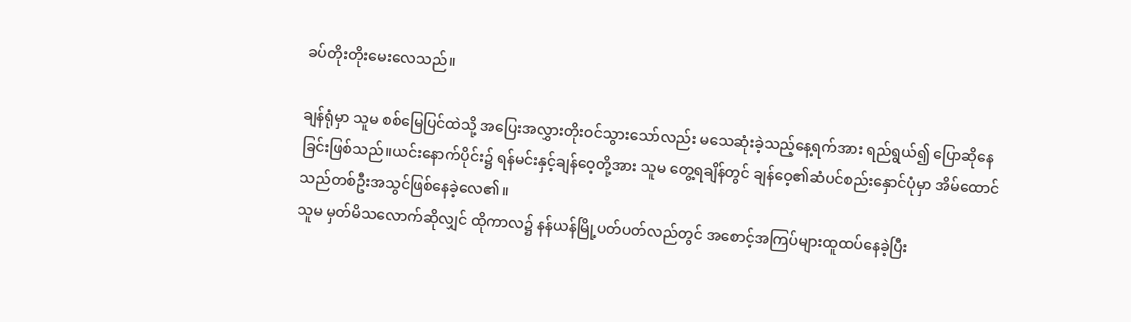ခပ်တိုးတိုးမေးလေသည်။

ချန်ရုံမှာ သူမ စစ်မြေပြင်ထဲသို့ အပြေးအလွှားတိုးဝင်သွားသော်လည်း မသေဆုံး‌ခဲ့သည့်နေ့ရက်အား ရည်ရွယ်၍ ပြောဆိုနေခြင်းဖြစ်သည်။ယင်းနောက်ပိုင်း၌ ရန်မင်းနှင့်ချန်ဝေ့တို့အား သူမ တွေ့ရချိန်တွင် ချန်ဝေ့၏ဆံပင်စည်းနှောင်ပုံမှာ အိမ်ထောင်သည်တစ်ဦးအသွင်ဖြစ်နေခဲ့လေ၏။
သူမ မှတ်မိသလောက်ဆိုလျှင် ထိုကာလ၌ နန်ယန်မြို့ပတ်ပတ်လည်တွင် အစောင့်အကြပ်များထူထပ်နေခဲ့ပြီး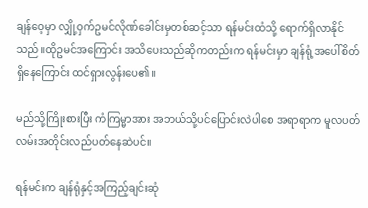ချန်ဝေ့မှာ လျှို့ဝှက်ဥမင်လိုဏ်ခေါင်းမှတစ်ဆင့်သာ ရန်မင်းထံသို့ ရောက်ရှိလာနိုင်သည်။ထိုဥမင်အကြောင်း အသိပေးသည်ဆိုကတည်းက ရန်မင်းမှာ ချန်ရုံ့အပေါ်စိတ်ရှိနေကြောင်း ထင်ရှားလွန်းပေ၏။

မည်သို့ကြိုးစားပြီး ကံကြမ္မာအား အဘယ်သို့ပင်ပြောင်းလဲပါစေ အရာရာက မူလပတ်လမ်းအတိုင်းလည်ပတ်နေဆဲပင်။

ရန်မင်းက ‌ချန်ရုံနှင့်အကြည့်ချင်းဆုံ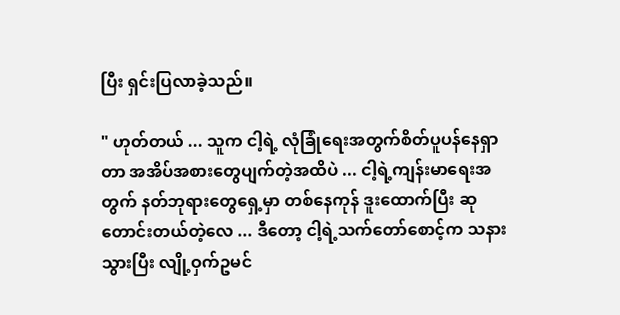ပြီး ရှင်းပြလာခဲ့သည်။

" ဟုတ်တယ် ... သူက ငါ့ရဲ့ လုံခြုံရေးအတွက်စိတ်ပူပန်နေရှာတာ အအိပ်အစားတွေပျက်တဲ့အထိပဲ ... ငါ့ရဲ့ကျန်းမာရေးအတွက် နတ်ဘုရားတွေရှေ့မှာ တစ်နေကုန် ဒူးထောက်ပြီး ဆုတောင်းတယ်တဲ့လေ ... ဒီတော့ ငါ့ရဲ့သက်တော်စောင့်က သနားသွားပြီး လျို့ဝှက်ဥမင်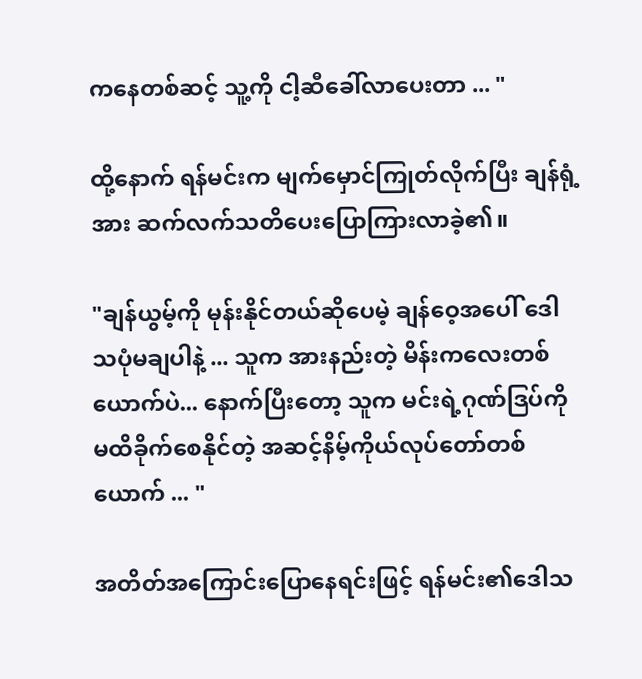ကနေတစ်ဆင့် သူ့ကို ငါ့ဆီခေါ်လာပေးတာ ... "

ထို့နောက် ရန်မင်းက မျက်မှောင်ကြုတ်လိုက်ပြီး ချန်ရုံ့အား ဆက်လက်သတိပေးပြောကြားလာခဲ့၏။

"ချန်ယွမ့်ကို မုန်းနိုင်တယ်ဆိုပေမဲ့ ချန်ဝေ့အပေါ် ဒေါသပုံမချပါနဲ့ ... သူက အားနည်းတဲ့ မိန်းကလေးတစ်ယောက်ပဲ... နောက်ပြီးတော့ သူက မင်းရဲ့ဂုဏ်ဒြပ်ကို မထိခိုက်စေနိုင်တဲ့ အဆင့်နိမ့်ကိုယ်လုပ်တော်တစ်ယောက် ... "

အတိတ်အကြောင်းပြောနေရင်းဖြင့် ရန်မင်း၏ဒေါသ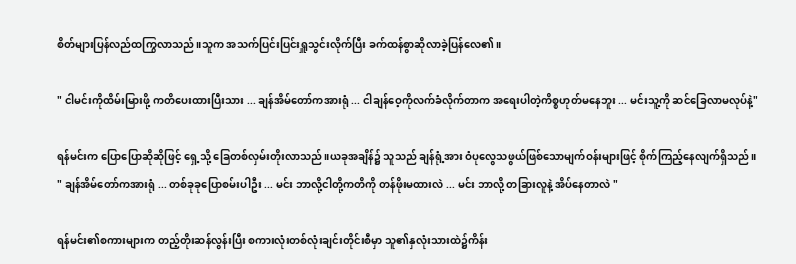စိတ်များပြန်လည်ထကြွလာသည်။သူက အသက်ပြင်းပြင်းရှူသွင်းလိုက်ပြီး ခက်ထန်စွာဆိုလာခဲ့ပြန်လေ၏။

" ငါမင်းကိုထိမ်းမြားဖို့ ကတိပေးထားပြီးသား ... ချန်အိမ်တော်ကအားရုံ ... ငါ‌ချန်ဝေ့ကိုလက်ခံလိုက်တာက အရေးပါတဲ့ကိစ္စဟုတ်မနေဘူး ... မင်းသူ့ကို ဆင်ခြေလာမလုပ်နဲ့"

ရန်မင်းက ပြောပြောဆိုဆိုဖြင့် ရှေ့သို့ ခြေတစ်လှမ်းတိုးလာသည်။ယခုအချိန်၌ သူသည် ချန်ရုံ့အား ဝံပုလွေသဖွယ်ဖြစ်သောမျက်ဝန်းများဖြင့် စိုက်ကြည့်နေလျက်ရှိသည်။
" ချန်အိမ်တော်ကအားရုံ ... တစ်ခုခုပြောစမ်းပါဦး ... မင်း ဘာလို့ငါတို့ကတိကို တန်ဖိုးမထားလဲ ... မင်း ဘာလို့ တခြားလူနဲ့ အိပ်နေတာလဲ "

ရန်မင်း၏စကားများက တည့်တိုးဆန်လွန်းပြီး စကားလုံးတစ်လုံးချင်းတိုင်းစီမှာ သူ၏နှလုံးသားထဲ၌ကိန်း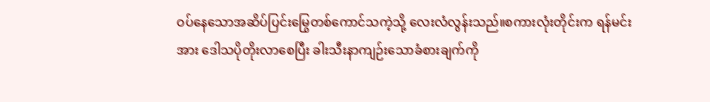ဝပ်နေသောအဆိပ်ပြင်းမြွေတစ်ကောင်သကဲ့သို့ လေးလံလွန်းသည်။စကားလုံးတိုင်းက ရန်မင်းအား ဒေါသပိုတိုးလာစေပြီး ခါးသီးနာကျဉ်းသောခံစားချက်ကို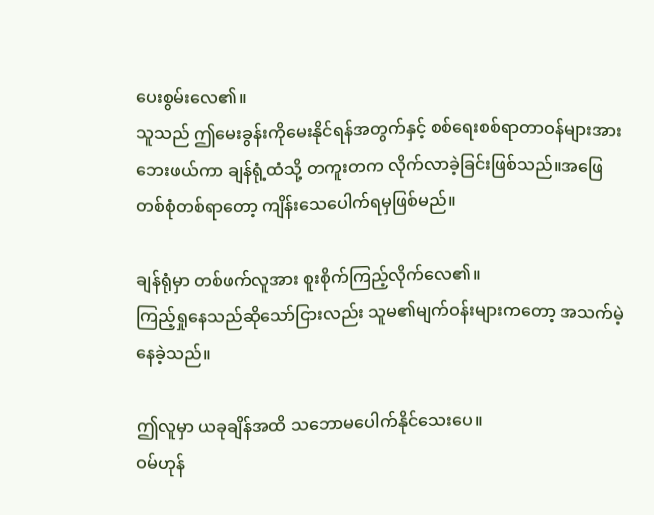ပေးစွမ်းလေ၏။
သူသည် ဤမေးခွန်းကိုမေးနိုင်ရန်အတွက်နှင့် စစ်ရေးစစ်ရာတာဝန်များအား ဘေးဖယ်ကာ ချန်ရုံ့ထံသို့ တကူးတက လိုက်လာခဲ့ခြင်းဖြစ်သည်။အဖြေတစ်စုံတစ်ရာတော့ ကျိန်းသေပေါက်ရမှဖြစ်မည်။

ချန်ရုံမှာ တစ်ဖက်လူအား စူးစိုက်ကြည့်လိုက်လေ၏။
ကြည့်ရှုနေသည်ဆိုသော်ငြားလည်း သူမ၏မျက်ဝန်းများကတော့ အသက်မဲ့နေခဲ့သည်။

ဤလူမှာ ယခုချိန်အထိ သဘောမပေါက်နိုင်သေးပေ။
ဝမ်ဟုန်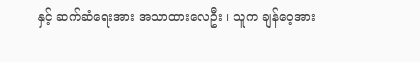နှင့် ဆက်ဆံရေးအား အသာထားလေဦး ၊ သူက ချန်ဝေ့အား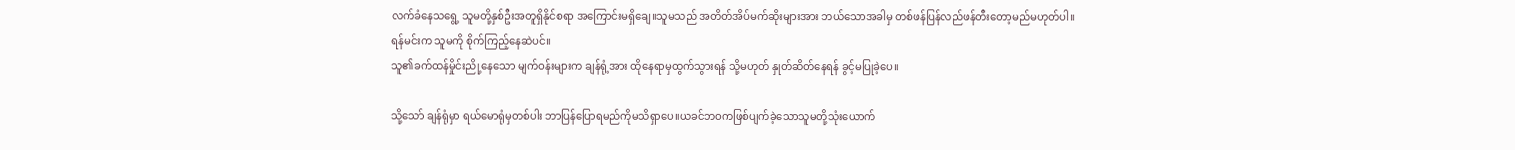လက်ခံနေသရွေ့ သူမတို့နှစ်ဦးအတူရှိနိုင်စရာ အကြောင်းမရှိချေ။သူမသည် အတိတ်အိပ်မက်ဆိုးများအား ဘယ်သောအခါမှ တစ်ဖန်ပြန်လည်ဖန်တီးတော့မည်မဟုတ်ပါ။
ရန်မင်းက သူမကို စိုက်ကြည့်နေဆဲပင်။
သူ၏ခက်ထန်မှိုင်းညို့နေသော မျက်ဝန်းများက ချန်ရုံ့အား ထိုနေရာမှထွက်သွားရန် သို့မဟုတ် နှုတ်ဆိတ်နေရန် ခွင့်မပြုခဲ့ပေ။

သို့သော် ချန်ရုံမှာ ရယ်မောရုံမှတစ်ပါး ဘာပြန်ပြောရမည်ကိုမသိရှာပေ။ယခင်ဘဝကဖြစ်ပျက်ခဲ့သောသူမတို့သုံးယောက်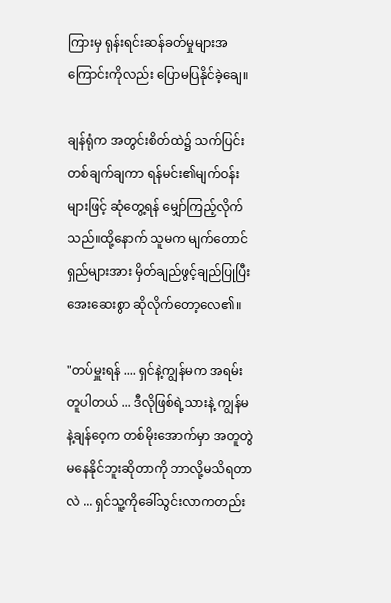ကြားမှ ရုန်းရင်းဆန်ခတ်မှုများအကြောင်းကိုလည်း ပြောမပြနိုင်ခဲ့ချေ။

ချန်ရုံက အတွင်းစိတ်ထဲ၌ သက်ပြင်းတစ်ချက်ချကာ ရန်မင်း၏မျက်ဝန်းများဖြင့် ဆုံတွေ့ရန် မျှော်ကြည့်လိုက်သည်။ထို့နောက် သူမက မျက်တောင်ရှည်များအား မှိတ်ချည်ဖွင့်ချည်ပြုပြီး‌ အေးဆေးစွာ ဆိုလိုက်တော့လေ၏။

"တပ်မှူးရန် .... ရှင်နဲ့ကျွန်မက အရမ်းတူပါတယ် ... ဒီလိုဖြစ်ရဲ့သားနဲ့ ကျွန်မနဲ့ချန်ဝေ့က တစ်မိုးအောက်မှာ အတူတွဲမနေနိုင်ဘူးဆိုတာကို ဘာလို့မသိရတာလဲ ... ရှင်သူ့ကိုခေါ်သွင်းလာကတည်း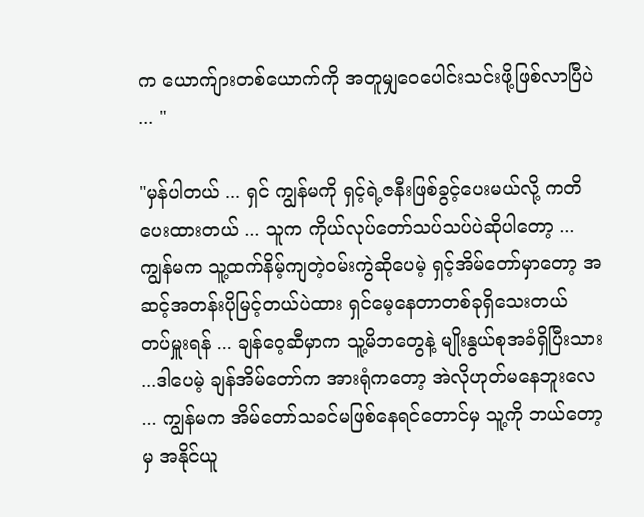က ယောက်ျားတစ်ယောက်ကို အတူမျှဝေပေါင်းသင်းဖို့ဖြစ်လာပြီပဲ ... "

"မှန်ပါတယ် ... ရှင် ကျွန်မကို ရှင့်ရဲ့ဇနီးဖြစ်ခွင့်ပေးမယ်လို့ ကတိပေးထားတယ် ... သူက ကိုယ်လုပ်တော်သပ်သပ်ပဲဆိုပါတော့ ...ကျွန်မက သူ့ထက်နိမ့်ကျတဲ့ဝမ်းကွဲဆိုပေမဲ့ ရှင့်အိမ်တော်မှာတော့ အဆင့်အတန်းပိုမြင့်တယ်ပဲထား ရှင်မေ့နေတာတစ်ခုရှိသေးတယ် တပ်မှူးရန် ... ချန်ဝေ့ဆီမှာက သူ့မိဘတွေနဲ့ မျိုးနွယ်စုအခံရှိပြီးသား ...ဒါပေမဲ့ ချန်အိမ်တော်က အားရုံကတော့ အဲလိုဟုတ်မနေ‌ဘူးလေ ... ကျွန်မက အိမ်တော်သခင်မဖြစ်နေရင်တောင်မှ သူ့ကို ဘယ်တော့မှ အနိုင်ယူ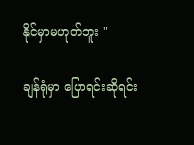နိုင်မှာမဟုတ်ဘူး "

ချန်ရုံမှာ ပြောရင်းဆိုရင်း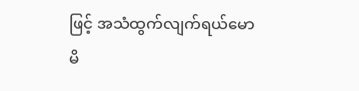ဖြင့် အသံထွက်လျက်ရယ်မောမိ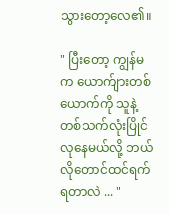သွားတော့လေ၏။

" ပြီးတော့ ကျွန်မက‌ ယောက်ျားတစ်ယောက်ကို သူနဲ့တစ်သက်လုံးပြိုင်လုနေမယ်လို့ ဘယ်လိုတောင်ထင်ရက်ရတာလဲ ... "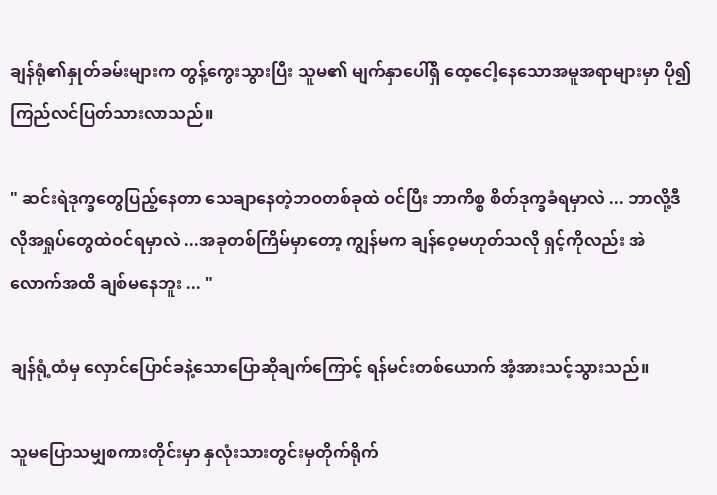ချန်ရုံ၏နှုတ်ခမ်းများက တွန့်ကွေးသွားပြီး သူမ၏ မျက်နှာပေါ်ရှိ ထေ့ငေါ့နေသောအမူအရာများမှာ ပို၍ ကြည်လင်ပြတ်သားလာသည်။

" ဆင်းရဲဒုက္ခတွေပြည့်နေတာ သေချာနေတဲ့ဘဝတစ်ခုထဲ ဝင်ပြီး ဘာကိစ္စ စိတ်ဒုက္ခခံရမှာလဲ ... ဘာလို့ဒီလိုအရှုပ်တွေထဲဝင်ရမှာလဲ ...အခုတစ်ကြိမ်မှာတော့ ကျွန်မက ချန်ဝေ့မဟုတ်သလို ရှင့်ကိုလည်း အဲလောက်အထိ ချစ်မနေဘူး ... "

ချန်ရုံ့ထံမှ လှောင်ပြောင်ခနဲ့သောပြောဆိုချက်ကြောင့် ရန်မင်းတစ်ယောက် အံ့အားသင့်သွားသည်။

သူမပြောသမျှစကားတိုင်းမှာ နှလုံးသားတွင်းမှတိုက်ရိုက်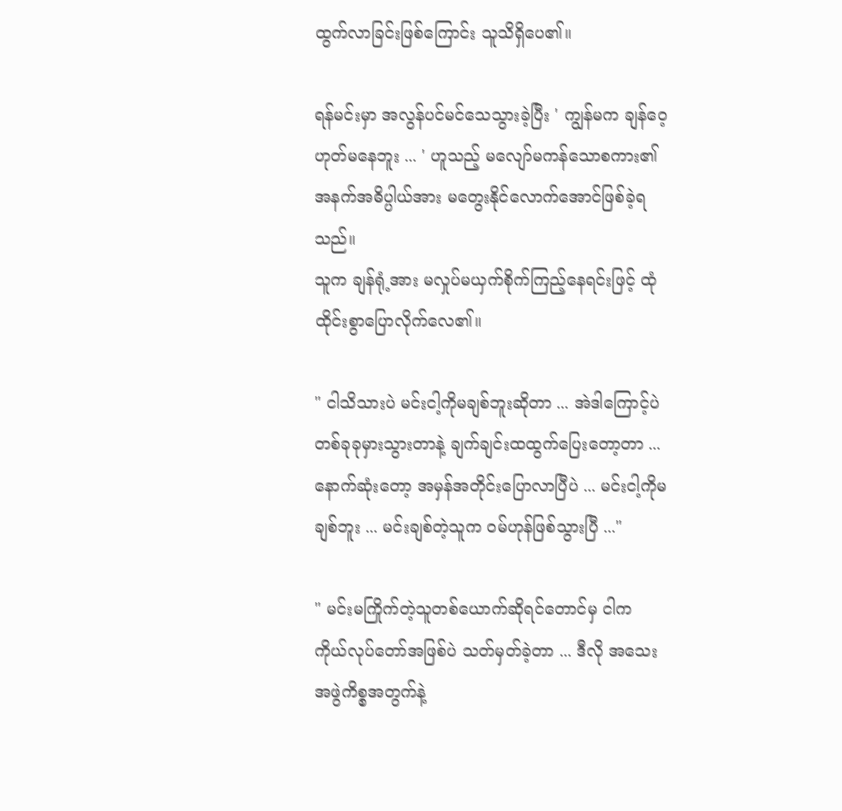ထွက်လာခြင်းဖြစ်ကြောင်း သူသိရှိပေ၏။

ရန်မင်းမှာ အလွန်ပင်မင်သေသွားခဲ့ပြီး ' ကျွန်မက ချန်ဝေ့ဟုတ်မနေဘူး ... ' ဟူသည့် မလျော်မကန်သောစကား၏အနက်အဓိပ္ပါယ်အား မတွေးနိုင်လောက်အောင်ဖြစ်ခဲ့ရသည်။
သူက ချန်ရုံ့အား မလှုပ်မယှက်စိုက်ကြည့်နေရင်းဖြင့် ထုံထိုင်းစွာပြောလိုက်လေ၏။

" ငါသိသားပဲ မင်းငါ့ကိုမချစ်ဘူးဆိုတာ ... အဲဒါကြောင့်ပဲ တစ်ခုခုမှားသွားတာနဲ့ ချက်ချင်းထထွက်ပြေးတော့တာ ... နောက်ဆုံးတော့ အမှန်အတိုင်းပြောလာပြီပဲ ... မင်းငါ့ကိုမချစ်ဘူး ... မင်းချစ်တဲ့သူက ဝမ်ဟုန်ဖြစ်သွားပြီ ..."

" မင်းမကြိုက်တဲ့သူတစ်ယောက်ဆိုရင်တောင်မှ ငါက ကိုယ်လုပ်တော်အဖြစ်ပဲ သတ်မှတ်ခဲ့တာ ... ဒီလို အသေးအဖွဲကိစ္စအတွက်နဲ့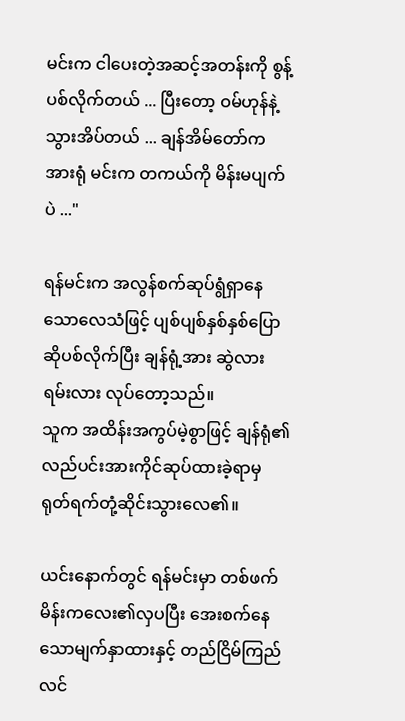မင်းက ငါပေးတဲ့အဆင့်အတန်းကို စွန့်ပစ်လိုက်တယ် ... ပြီးတော့ ဝမ်ဟုန်နဲ့သွားအိပ်တယ် ... ချန်အိမ်တော်က အားရုံ မင်းက တကယ်ကို မိန်းမပျက်ပဲ ..."

ရန်မင်းက အလွန်စက်ဆုပ်ရွံရှာနေသောလေသံဖြင့် ပျစ်ပျစ်နှစ်နှစ်ပြောဆိုပစ်လိုက်ပြီး ချန်ရုံ့အား ဆွဲလားရမ်းလား လုပ်တော့သည်။
သူက အထိန်းအကွပ်မဲ့စွာဖြင့် ချန်ရုံ၏လည်ပင်းအားကိုင်ဆုပ်ထားခဲ့ရာမှ ရုတ်ရက်တုံ့ဆိုင်းသွားလေ၏။

ယင်းနောက်တွင် ရန်မင်းမှာ တစ်ဖက်မိန်းကလေး၏လှပပြီး အေးစက်နေသောမျက်နှာထားနှင့် တည်ငြိမ်ကြည်လင်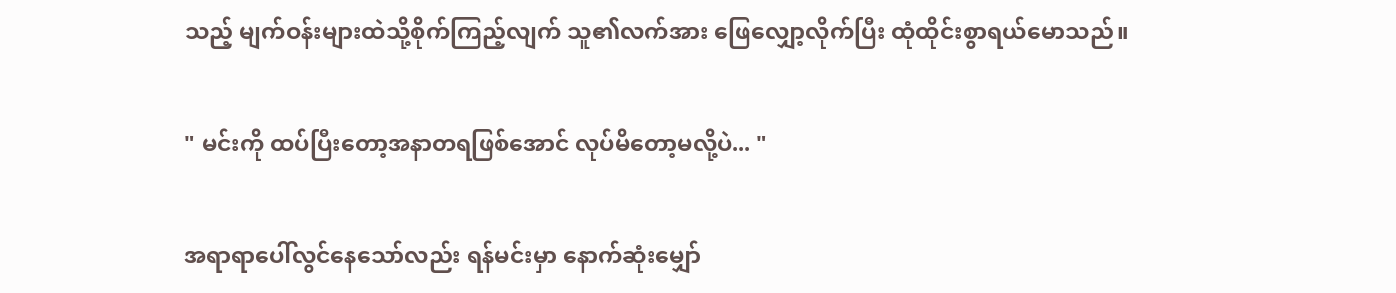သည့် မျက်ဝန်းများထဲသို့စိုက်ကြည့်လျက် သူ၏လက်အား ဖြေလျှော့လိုက်ပြီး ထုံထိုင်းစွာရယ်မောသည်။

" မင်းကို ထပ်ပြီးတော့အနာတရဖြစ်အောင် လုပ်မိတော့မလို့ပဲ... "

အရာရာပေါ်လွင်နေသော်လည်း ရန်မင်းမှာ နောက်ဆုံးမျှော်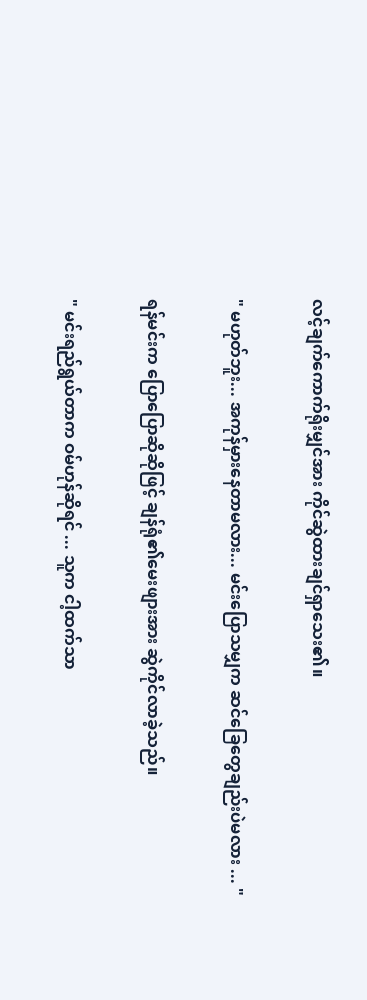လင့်ချက်ကောက်ရိုးမျှင်အား ကိုင်ဆွဲထားချင်ရှာသေး၏။

" မဟုတ်ဘူး... အကုန်မှားနေတာမလား... မင်းပြောသမျှက ဆင်ခြေတွေချည်းပဲမလား ... "

ရန်မင်းက ပြောပြောဆိုဆိုဖြင့် ချန်ရုံ၏မေးဖျားအား ဆွဲကိုင်လာခဲ့သည်။

" မင်းရည်ရွယ်တာက ဝမ်ဟုန်ဆိုရင် ... သူက ငါ့ထက်သာ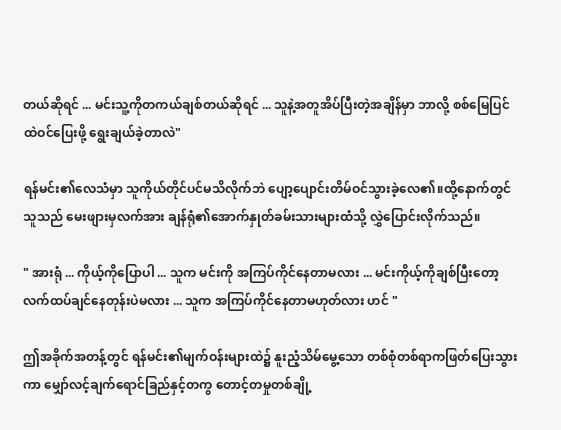တယ်ဆိုရင် ... မင်းသူ့ကိုတကယ်ချစ်တယ်ဆိုရင် ... သူနဲ့အတူအိပ်ပြီးတဲ့အချိန်မှာ ဘာလို့ စစ်မြေပြင်ထဲဝင်ပြေးဖို့ ရွေးချယ်ခဲ့တာလဲ"

ရန်မင်း၏လေသံမှာ သူကိုယ်တိုင်ပင်မသိလိုက်ဘဲ ပျော့ပျောင်းတိမ်ဝင်သွားခဲ့လေ၏။ထို့နောက်တွင် သူသည် မေးဖျားမှလက်အား‌ ချန်ရုံ၏အောက်နှုတ်ခမ်းသားများထံသို့ လွှဲပြောင်းလိုက်သည်။

" အားရုံ ... ကိုယ့်ကိုပြောပါ ... သူက မင်းကို အကြပ်ကိုင်နေတာမလား ... မင်းကိုယ့်ကိုချစ်ပြီးတော့ လက်ထပ်ချင်နေတုန်းပဲမလား ... သူက အကြပ်ကိုင်နေတာမဟုတ်လား ဟင် "

ဤအခိုက်အတန့်တွင် ရန်မင်း၏မျက်ဝန်းများထဲ၌ နူးညံ့သိမ်မွေ့သော တစ်စုံတစ်ရာကဖြတ်ပြေးသွားကာ မျှော်လင့်ချက်ရောင်ခြည်နှင့်တကွ တောင့်တမှုတစ်ချို့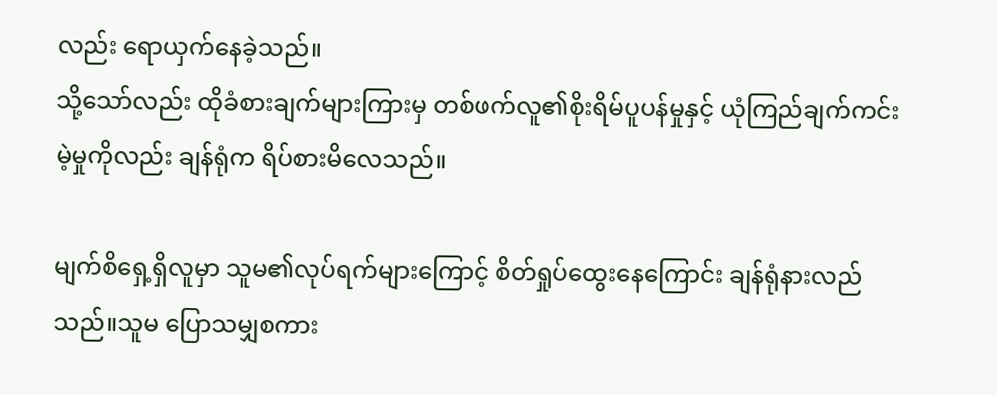လည်း ရောယှက်နေခဲ့သည်။
သို့သော်လည်း ထိုခံစားချက်များကြားမှ တစ်ဖက်လူ၏စိုးရိမ်ပူပန်မှုနှင့် ယုံကြည်ချက်ကင်းမဲ့မှုကိုလည်း ချန်ရုံက ရိပ်စားမိလေသည်။

မျက်စိရှေ့ရှိလူမှာ သူမ၏လုပ်ရက်များကြောင့် စိတ်ရှုပ်ထွေးနေကြောင်း ချန်ရုံနားလည်သည်။သူမ ပြောသမျှစကား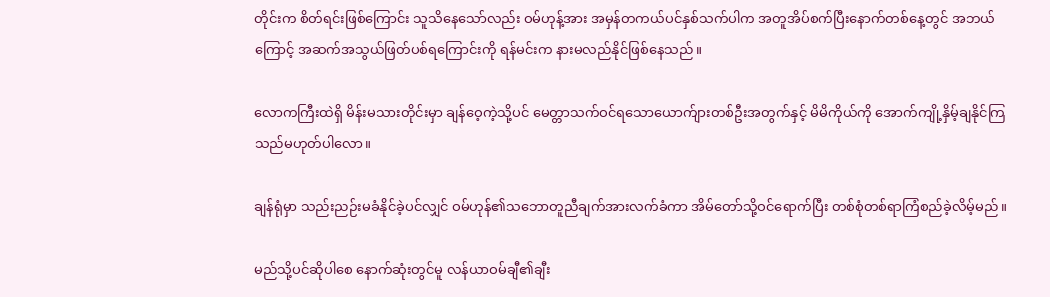တိုင်းက စိတ်ရင်းဖြစ်ကြောင်း သူသိနေသော်လည်း ဝမ်ဟုန့်အား အမှန်တကယ်ပင်နှစ်သက်ပါက အတူအိပ်စက်ပြီးနောက်တစ်နေ့တွင် အဘယ်ကြောင့် အဆက်အသွယ်ဖြတ်ပစ်ရကြောင်းကို ရန်မင်းက နားမလည်နိုင်ဖြစ်နေသည်။

လောကကြီးထဲရှိ မိန်းမသားတိုင်းမှာ ချန်ဝေ့ကဲ့သို့ပင် မေတ္တာသက်ဝင်ရသောယောက်ျားတစ်ဦးအတွက်နှင့် မိမိကိုယ်ကို အောက်ကျို့နှိမ့်ချနိုင်ကြသည်မဟုတ်ပါလော။

ချန်ရုံမှာ သည်းညဉ်းမခံနိုင်ခဲ့ပင်လျှင် ဝမ်ဟုန်၏သဘောတူညီချက်အားလက်ခံကာ အိမ်တော်သို့ဝင်ရောက်ပြီး တစ်စုံတစ်ရာကြံစည်ခဲ့လိမ့်မည်။

မည်သို့ပင်ဆိုပါစေ‌ နောက်ဆုံးတွင်မူ လန်ယာဝမ်ချီ၏ချီး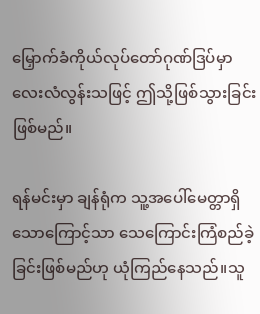မြှောက်ခံကိုယ်လုပ်တော်ဂုဏ်ဒြပ်မှာ လေးလံလွန်းသဖြင့် ဤသို့ဖြစ်သွားခြင်းဖြစ်မည်။

ရန်မင်းမှာ ချန်ရုံက သူ့အပေါ်‌မေတ္တာရှိသောကြောင့်သာ သေကြောင်းကြံစည်ခဲ့ခြင်းဖြစ်မည်ဟု ယုံကြည်နေသည်။သူ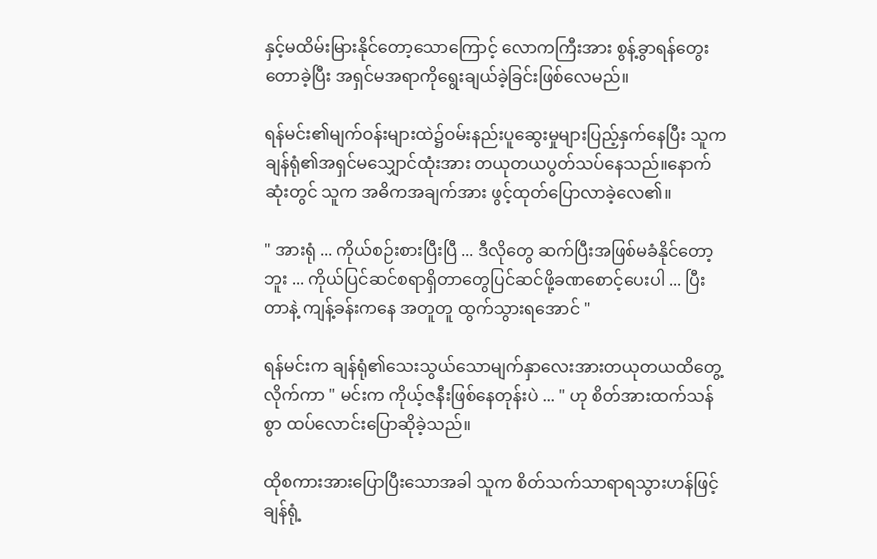နှင့်မထိမ်းမြားနိုင်တော့သောကြောင့် လောကကြီးအား စွန့်ခွာရန်တွေးတောခဲ့ပြီး အရှင်မအရာကိုရွေးချယ်ခဲ့ခြင်းဖြစ်လေမည်။

ရန်မင်း၏မျက်ဝန်းများထဲ၌ဝမ်းနည်းပူဆွေးမှုများပြည့်နှက်နေပြီး သူကချန်ရုံ၏အရှင်မသျှောင်ထုံးအား တယုတယပွတ်သပ်နေသည်။နောက်ဆုံးတွင် သူက အဓိကအချက်အား ဖွင့်ထုတ်ပြောလာခဲ့လေ၏။

" အားရုံ ... ကိုယ်စဉ်းစားပြီးပြီ ... ဒီလိုတွေ ဆက်ပြီးအဖြစ်မခံနိုင်တော့ဘူး ... ကိုယ်ပြင်‌ဆင်စရာရှိတာတွေပြင်ဆင်ဖို့ခဏစောင့်ပေးပါ ... ပြီးတာနဲ့ ကျန့်ခန်းကနေ အတူတူ ထွက်သွားရအောင် "

ရန်မင်းက ချန်ရုံ၏သေးသွယ်သောမျက်နှာလေးအားတယုတယထိတွေ့လိုက်ကာ " မင်းက ကိုယ့်ဇနီးဖြစ်နေတုန်းပဲ ... " ဟု စိတ်အားထက်သန်စွာ ထပ်လောင်းပြောဆိုခဲ့သည်။

ထိုစကားအားပြောပြီးသောအခါ သူက စိတ်သက်သာရာရသွားဟန်ဖြင့် ချန်ရုံ့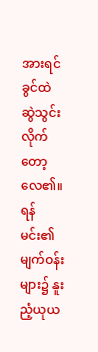အားရင်ခွင်ထဲ ဆွဲသွင်းလိုက်တော့လေ၏။ရန်မင်း၏မျက်ဝန်းများ၌ နူးညံ့ယုယ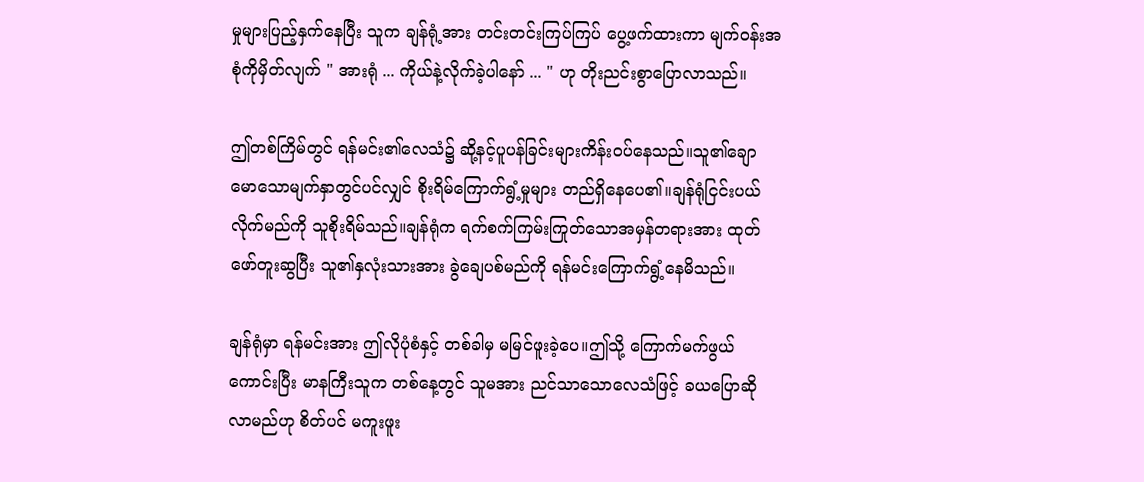မှုများပြည့်နှက်နေပြီး သူက ချန်ရုံ့အား တင်းတင်းကြပ်ကြပ် ပွေ့ဖက်ထားကာ မျက်ဝန်းအစုံကိုမှိတ်လျက် " အားရုံ ... ကိုယ်နဲ့လိုက်ခဲ့ပါနော် ... " ဟု တိုးညင်းစွာပြောလာသည်။

ဤတစ်ကြိမ်တွင် ရန်မင်း၏လေသံ၌ ဆို့နင့်ပူပန်ခြင်းများကိန်းဝပ်နေသည်။သူ၏ချောမောသောမျက်နှာတွင်ပင်လျှင် စိုးရိမ်ကြောက်ရွံ့မှုများ တည်ရှိနေပေ၏။ချန်ရုံငြင်းပယ်လိုက်မည်ကို သူစိုးရိမ်သည်။ချန်ရုံက ရက်စက်ကြမ်းကြုတ်သောအမှန်တရားအား ထုတ်ဖော်တူးဆွပြီး သူ၏နှလုံးသားအား ခွဲချေပစ်မည်ကို ရန်မင်းကြောက်ရွံ့နေမိသည်။

ချန်ရုံမှာ ရန်မင်းအား ဤလိုပုံစံနှင့် တစ်ခါမှ မမြင်ဖူးခဲ့ပေ။ဤသို့ ကြောက်မက်ဖွယ်ကောင်းပြီး မာနကြီးသူက တစ်နေ့တွင် သူမအား ညင်သာသောလေသံဖြင့် ခယပြောဆိုလာမည်ဟု စိတ်ပင် မကူးဖူး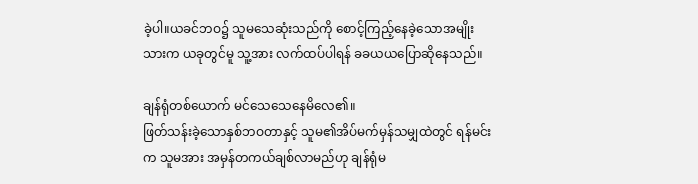ခဲ့ပါ။ယခင်ဘဝ၌ သူမသေဆုံးသည်ကို စောင့်ကြည့်နေခဲ့သောအမျိုးသားက ယခုတွင်မူ သူ့အား လက်ထပ်ပါရန် ခခယယပြောဆိုနေသည်။

ချန်ရုံတစ်ယောက် မင်သေသေနေမိလေ၏။
ဖြတ်သန်းခဲ့သောနှစ်ဘဝတာနှင့် သူမ၏အိပ်မက်မှန်သမျှထဲတွင် ရန်မင်းက သူမအား အမှန်တကယ်ချစ်လာမည်ဟု ချန်ရုံမ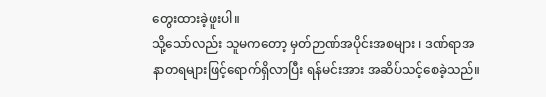တွေးထားခဲ့ဖူးပါ။
သို့သော်လည်း သူမကတော့ မှတ်ဉာဏ်အပိုင်းအစများ ၊ ဒဏ်ရာအနာတရများဖြင့်ရောက်ရှိလာပြီး ရန်မင်းအား အဆိပ်သင့်စေခဲ့သည်။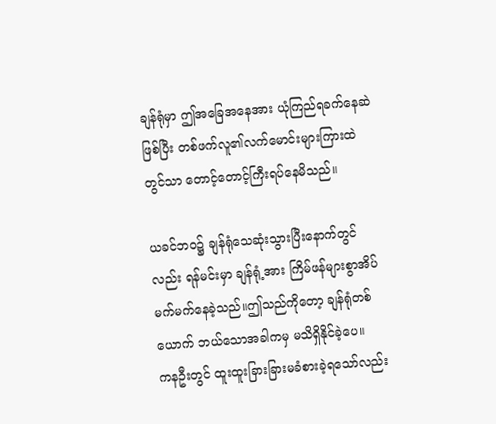ချန်ရုံမှာ ဤအခြေအနေအား ‌ယုံကြည်ရခက်နေဆဲဖြစ်ပြီး တစ်ဖက်လူ၏လက်မောင်းများကြားထဲတွင်သာ တောင့်တောင့်ကြီးရပ်နေမိသည်။

ယခင်ဘဝ၌ ချန်ရုံသေဆုံးသွားပြီးနောက်တွင်လည်း ရန်မင်းမှာ ချန်ရုံ့အား ကြိမ်ဖန်များစွာအိပ်မက်မက်နေခဲ့သည်။ဤသည်ကိုတော့ ချန်ရုံတစ်ယောက် ဘယ်သောအခါကမှ မသိရှိနိုင်ခဲ့ပေ။
ကနဦးတွင် ထူးထူးခြားခြားမခံစားခဲ့ရသော်လည်း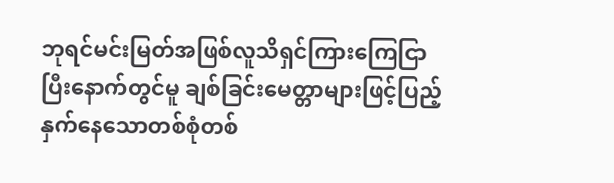ဘုရင်မင်းမြတ်အဖြစ်လူသိရှင်ကြားကြေငြာပြီးနောက်တွင်မူ ချစ်ခြင်းမေတ္တာများဖြင့်ပြည့်နှက်နေသောတစ်စုံတစ်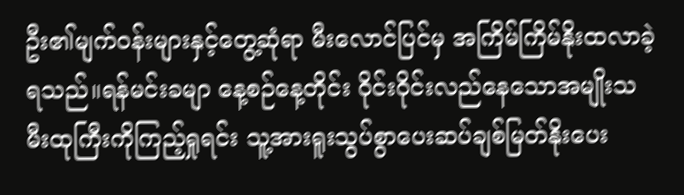ဦး၏မျက်ဝန်းများနှင့်တွေ့ဆုံရာ မီးလောင်ပြင်မှ အကြိမ်ကြိမ်နိုးထလာခဲ့ရသည်။ရန်မင်းခမျာ နေ့စဉ်နေ့တိုင်း ဝိုင်းဝိုင်းလည်နေသောအမျိုးသမီးထုကြီးကိုကြည့်ရှုရင်း သူ့အားရူးသွပ်စွာပေးဆပ်ချစ်မြတ်နိုးပေး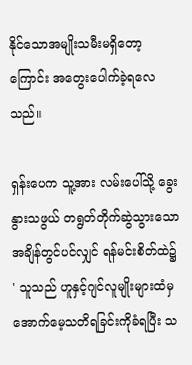နိုင်သောအမျိုးသမီးမရှိတော့ကြောင်း အတွေးပေါက်ခဲ့ရလေသည်။

ရှန်းပေက သူ့အား လမ်းပေါ်သို့ ခွေးနွားသဖွယ် တရွတ်တိုက်ဆွဲသွားသောအချိန်တွင်ပင်လျှင် ရန်မင်းစိတ်ထဲ၌
' သူသည် ဟူနှင့်ဂျင်လူမျိုးများထံမှ အောက်မေ့သတိရခြင်းကိုခံရပြီး သ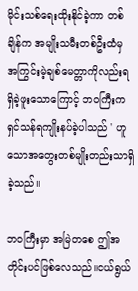မိုင်းသစ်ရေးထိုးနိုင်ခဲ့ကာ တစ်ချိန်က အမျိုးသမီးတစ်ဦးထံမှ အကြွင်းမဲ့ချစ်မေတ္တာကိုလည်းရရှိခဲ့ဖူးသောကြောင့် ဘဝကြီးက ရှင်သန်ရကျိုးနပ်ခဲ့ပါသည် ' ဟူသောအတွေးတစ်မျိုးတည်းသာရှိခဲ့သည်။

ဘဝကြီးမှာ အမြဲတစေ ဤအတိုင်းပင်ဖြစ်လေသည်။ငယ်ရွယ်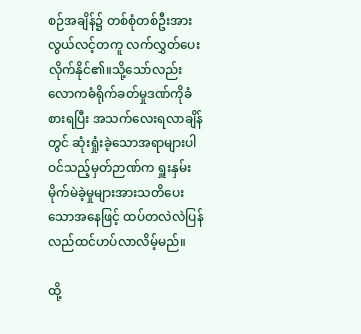စဉ်အချိန်၌ တစ်စုံတစ်ဦးအား လွယ်လင့်တကူ လက်လွှတ်ပေးလိုက်နိုင်၏။သို့သော်လည်း လောကဓံရိုက်ခတ်မှုဒဏ်ကိုခံစားရပြီး အသက်လေးရလာချိန်တွင် ဆုံးရှုံးခဲ့သောအရာများပါဝင်သည့်မှတ်ဉာဏ်က ရှူးနှမ်းမိုက်မဲခဲ့မှုများအားသတိပေးသောအနေဖြင့် ထပ်တလဲလဲပြန်လည်ထင်ဟပ်လာလိမ့်မည်။

ထို့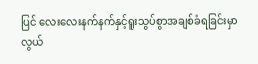ပြင် လေးလေးနက်နက်နှင့်ရူးသွပ်စွာအချစ်ခံရခြင်းမှာ လွယ်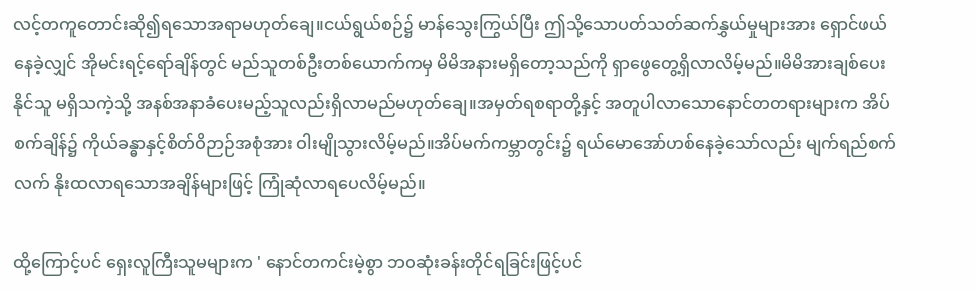လင့်တကူတောင်းဆို၍ရသောအရာမဟုတ်ချေ။ငယ်ရွယ်စဉ်၌ မာန်သွေးကြွယ်ပြီး ဤသို့သောပတ်သတ်ဆက်နွှယ်မှုများအား ရှောင်ဖယ်နေခဲ့လျှင် အိုမင်းရင့်ရော်ချိန်တွင် မည်သူတစ်ဦးတစ်ယောက်ကမှ မိမိအနားမရှိတော့သည်ကို ရှာဖွေတွေ့ရှိလာလိမ့်မည်။မိမိအားချစ်ပေးနိုင်သူ မရှိသကဲ့သို့ အနစ်အနာခံပေးမည့်သူလည်းရှိလာမည်မဟုတ်ချေ။အမှတ်ရစရာတို့နှင့် အတူပါလာသောနောင်တတရားများက အိပ်စက်ချိန်၌ ကိုယ်ခန္ဓာနှင့်စိတ်ဝိဉာဉ်အစုံအား ဝါးမျိုသွားလိမ့်မည်။အိပ်မက်ကမ္ဘာတွင်း၌ ရယ်မောအော်ဟစ်နေခဲ့သော်လည်း မျက်ရည်စက်လက် နိုးထလာရသောအချိန်များဖြင့် ကြုံဆုံလာရပေလိမ့်မည်။

ထို့ကြောင့်ပင် ရှေးလူကြီးသူမများက ' နောင်တကင်းမဲ့စွာ ဘဝဆုံးခန်းတိုင်ရခြင်းဖြင့်ပင်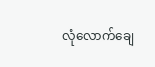လုံလောက်ချေ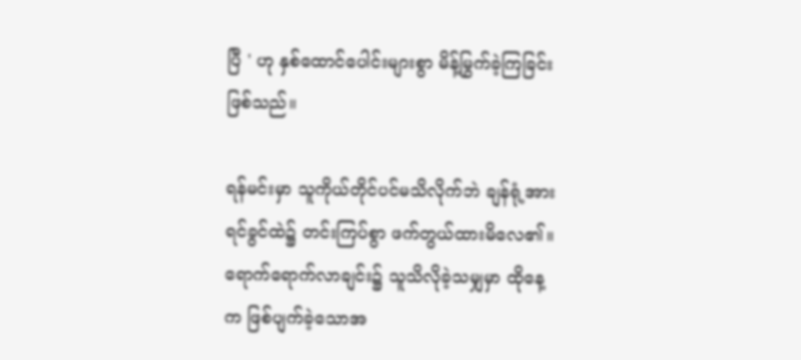ပြီ ' ဟု နှစ်ထောင်ပေါင်းများစွာ မိန့်မြွက်ခဲ့ကြခြင်းဖြစ်သည်။

ရန်မင်းမှာ သူကိုယ်တိုင်ပင်မသိလိုက်ဘဲ ချန်ရုံ့အား ရင်ခွင်ထဲ၌ တင်းကြပ်စွာ ဖက်တွယ်ထားမိလေ၏။ရောက်ရောက်လာချင်း၌ သူသိလိုခဲ့သမျှမှာ ထိုနေ့က ဖြစ်ပျက်ခဲ့သောအ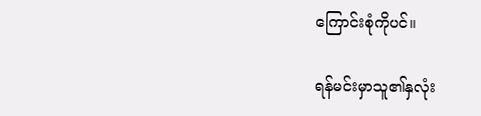ကြောင်းစုံကိုပင်။

ရန်မင်းမှာသူ၏နှလုံး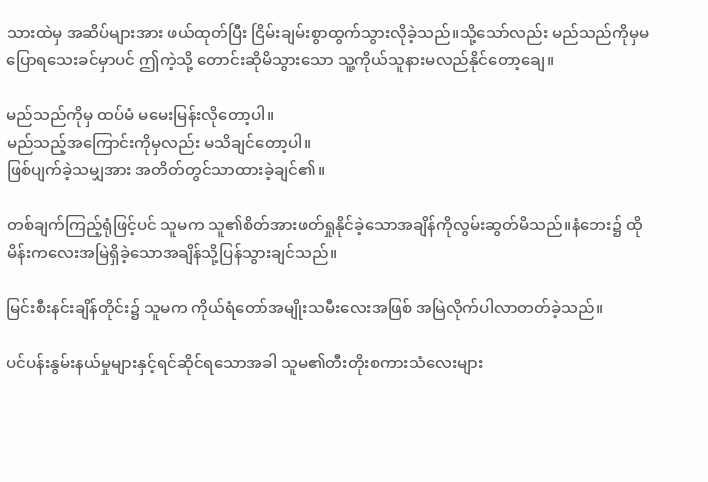သားထဲမှ အဆိပ်များအား ဖယ်ထုတ်ပြီး ငြိမ်းချမ်းစွာထွက်သွားလိုခဲ့သည်။သို့သော်လည်း မည်သည်ကိုမှမပြောရသေးခင်မှာပင် ဤကဲ့သို့ တောင်းဆိုမိသွားသော သူ့ကိုယ်သူနားမလည်နိုင်တော့ချေ။

မည်သည်ကိုမှ ထပ်မံ မမေးမြန်းလိုတော့ပါ။
မည်သည့်အကြောင်းကိုမှလည်း မသိချင်တော့ပါ။
ဖြစ်ပျက်ခဲ့သမျှအား အတိတ်တွင်သာထားခဲ့ချင်၏။

တစ်ချက်ကြည့်ရုံဖြင့်ပင် သူမက သူ၏စိတ်အားဖတ်ရှုနိုင်ခဲ့သောအချိန်ကိုလွမ်းဆွတ်မိသည်။နံဘေး၌ ထိုမိန်းကလေးအမြဲရှိခဲ့သောအချိန်သို့ပြန်သွားချင်သည်။

မြင်းစီးနင်းချိန်တိုင်း၌ သူမက ကိုယ်ရံတော်အမျိုးသမီးလေးအဖြစ် အမြဲလိုက်ပါလာတတ်ခဲ့သည်။

ပင်ပန်းနွမ်းနယ်မှုများနှင့်ရင်ဆိုင်ရသောအခါ သူမ၏တီးတိုးစကားသံလေးများ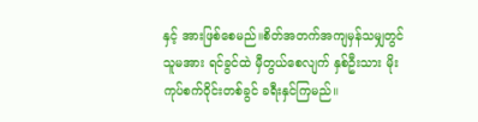နှင့် အားဖြစ်စေမည်။စိတ်အတက်အကျမှန်သမျှတွင် သူမအား ရင်ခွင်ထဲ မှီတွယ်စေလျက် နှစ်ဦးသား မိုးကုပ်စက်ဝိုင်းတစ်ခွင် ခရီးနှင်ကြမည်။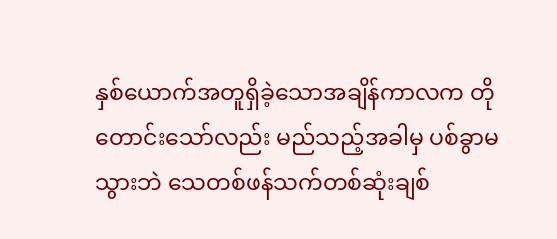နှစ်ယောက်အတူရှိခဲ့သောအချိန်ကာလက တိုတောင်းသော်လည်း မည်သည့်အခါမှ ပစ်ခွာမသွားဘဲ သေတစ်ဖန်သက်တစ်ဆုံးချစ်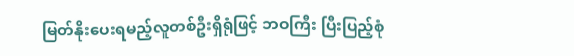မြတ်နိုးပေးရမည့်လူတစ်ဦးရှိရုံဖြင့် ဘဝကြီး ပြီးပြည့်စုံ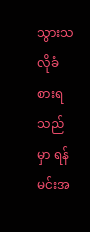သွားသလိုခံစားရသည်မှာ ရန်မင်းအ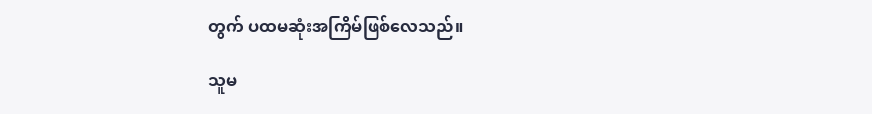တွက် ပထမဆုံးအကြိမ်ဖြစ်လေသည်။

သူမ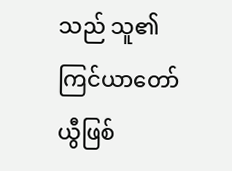သည် သူ၏ကြင်ယာတော်ယွီဖြစ်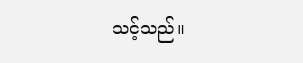သင့်သည်။